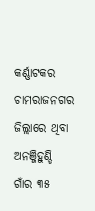କର୍ଣ୍ଣାଟକର ଚାମରାଜନଗର ଜିଲ୍ଲାରେ ଥିବା ଅନଞ୍ଜିହୁଣ୍ଡି ଗାଁର ୩୫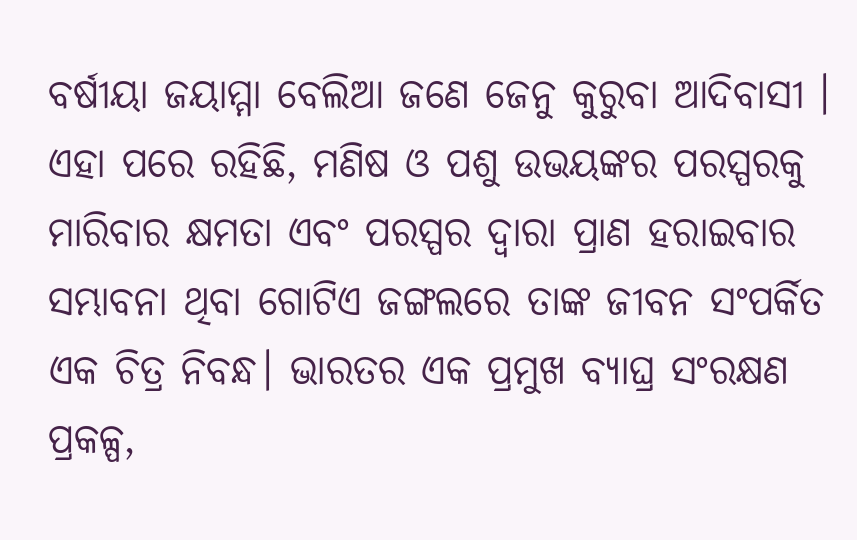ବର୍ଷୀୟା ଜୟାମ୍ମା ବେଲିଆ ଜଣେ ଜେନୁ କୁରୁବା ଆଦିବାସୀ । ଏହା ପରେ ରହିଛି, ମଣିଷ ଓ ପଶୁ ଉଭୟଙ୍କର ପରସ୍ପରକୁ ମାରିବାର କ୍ଷମତା ଏବଂ ପରସ୍ପର ଦ୍ୱାରା ପ୍ରାଣ ହରାଇବାର ସମ୍ଭାବନା ଥିବା ଗୋଟିଏ ଜଙ୍ଗଲରେ ତାଙ୍କ ଜୀବନ ସଂପର୍କିତ ଏକ ଚିତ୍ର ନିବନ୍ଧ। ଭାରତର ଏକ ପ୍ରମୁଖ ବ୍ୟାଘ୍ର ସଂରକ୍ଷଣ ପ୍ରକଳ୍ପ,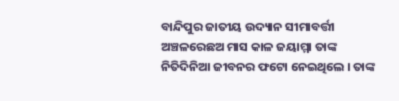ବାନ୍ଦିପୁର ଜାତୀୟ ଉଦ୍ୟାନ ସୀମାବର୍ତ୍ତୀ ଅଞ୍ଚଳରେଛଅ ମାସ କାଳ ଜୟାମ୍ମା ତାଙ୍କ ନିତିଦିନିଆ ଜୀବନର ଫଟୋ ନେଇଥିଲେ । ତାଙ୍କ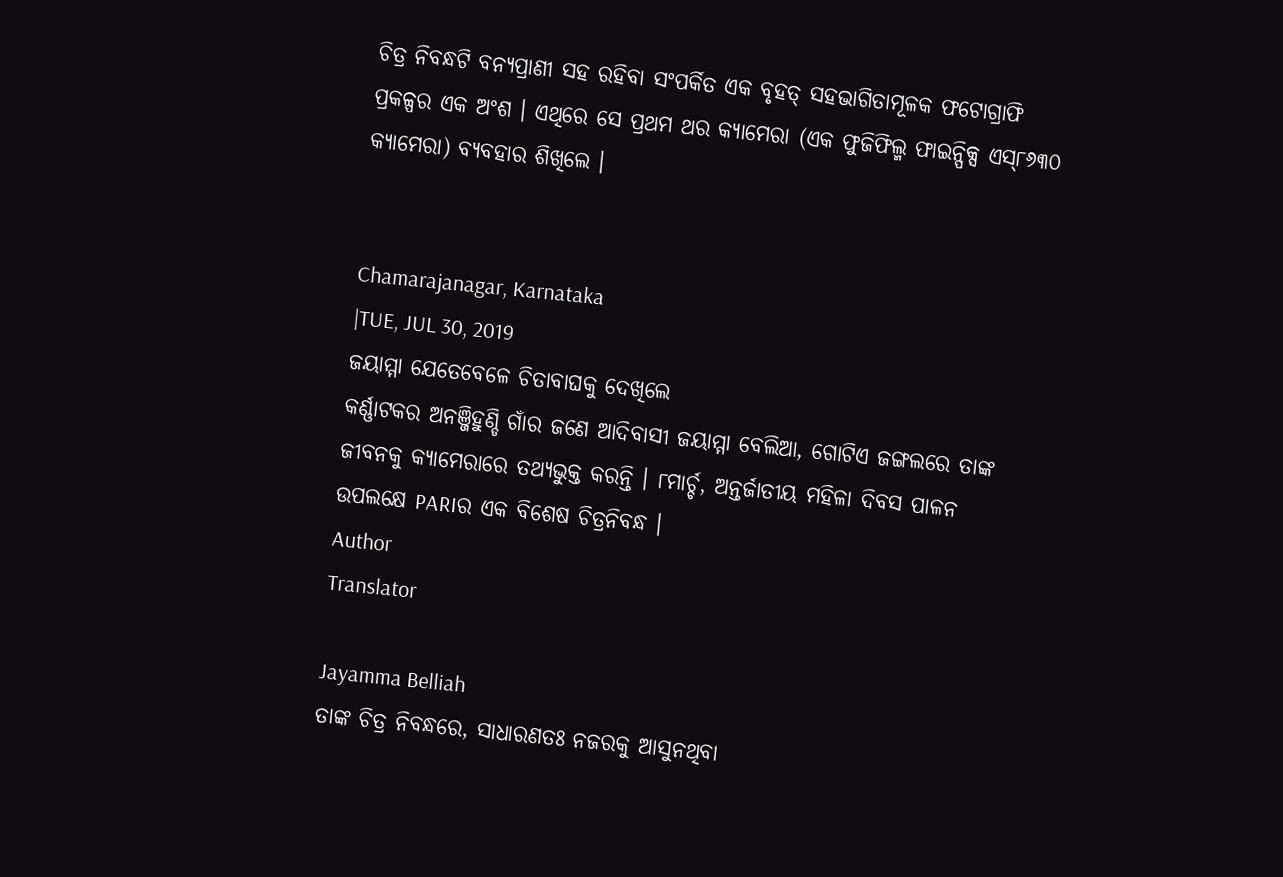ଚିତ୍ର ନିବନ୍ଧଟି ବନ୍ୟପ୍ରାଣୀ ସହ ରହିବା ସଂପର୍କିତ ଏକ ବୃହତ୍ ସହଭାଗିତାମୂଳକ ଫଟୋଗ୍ରାଫି ପ୍ରକଳ୍ପର ଏକ ଅଂଶ । ଏଥିରେ ସେ ପ୍ରଥମ ଥର କ୍ୟାମେରା (ଏକ ଫୁଜିଫିଲ୍ମ ଫାଇନ୍ପିକ୍ସ ଏସ୍୮୬୩୦ କ୍ୟାମେରା) ବ୍ୟବହାର ଶିଖିଲେ ।


Chamarajanagar, Karnataka
|TUE, JUL 30, 2019
ଜୟାମ୍ମା ଯେତେବେଳେ ଚିତାବାଘକୁ ଦେଖିଲେ
କର୍ଣ୍ଣାଟକର ଅନଞ୍ଜିହୁଣ୍ଡି ଗାଁର ଜଣେ ଆଦିବାସୀ ଜୟାମ୍ମା ବେଲିଆ, ଗୋଟିଏ ଜଙ୍ଗଲରେ ତାଙ୍କ ଜୀବନକୁ କ୍ୟାମେରାରେ ତଥ୍ୟଭୁକ୍ତ କରନ୍ତି । ୮ମାର୍ଚ୍ଚ, ଅନ୍ତର୍ଜାତୀୟ ମହିଳା ଦିବସ ପାଳନ ଉପଲକ୍ଷେ PARIର ଏକ ବିଶେଷ ଚିତ୍ରନିବନ୍ଧ ।
Author
Translator

Jayamma Belliah
ତାଙ୍କ ଚିତ୍ର ନିବନ୍ଧରେ, ସାଧାରଣତଃ ନଜରକୁ ଆସୁନଥିବା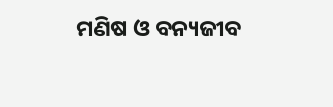ମଣିଷ ଓ ବନ୍ୟଜୀବ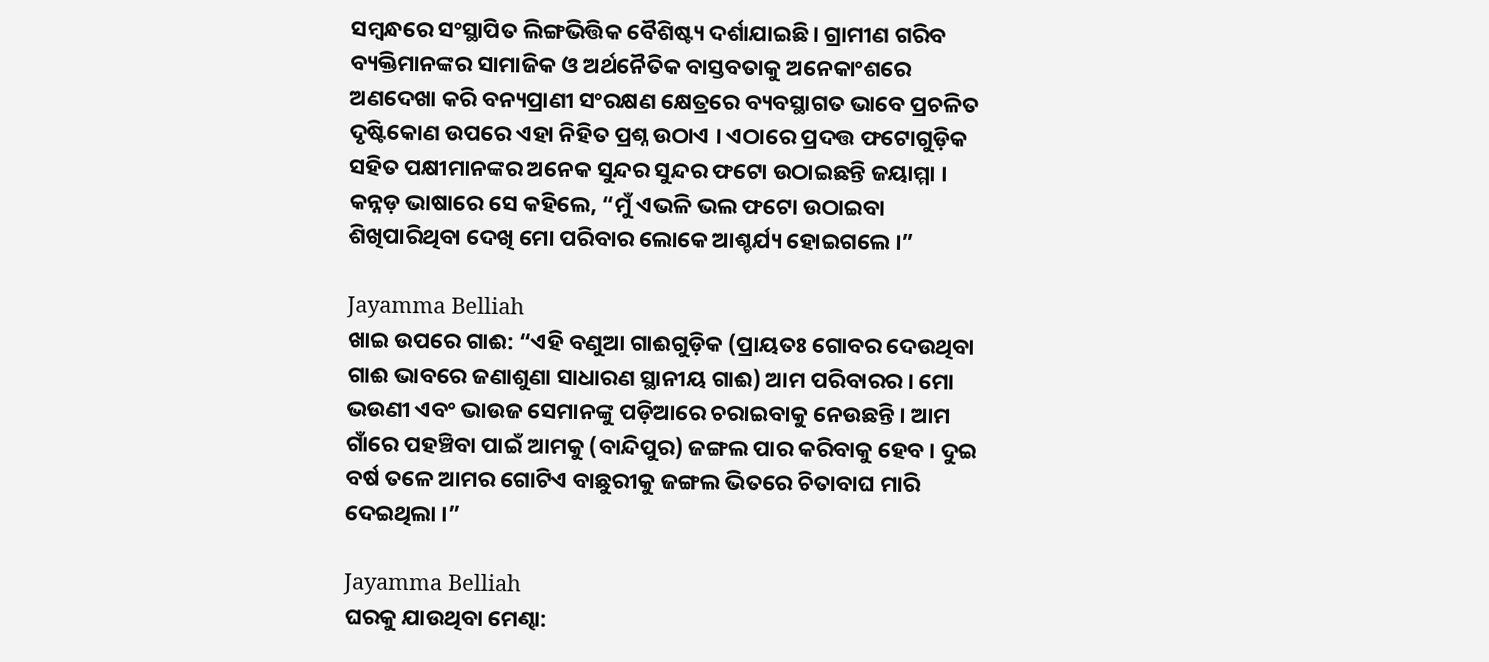ସମ୍ବନ୍ଧରେ ସଂସ୍ଥାପିତ ଲିଙ୍ଗଭିତ୍ତିକ ବୈଶିଷ୍ଟ୍ୟ ଦର୍ଶାଯାଇଛି। ଗ୍ରାମୀଣ ଗରିବ ବ୍ୟକ୍ତିମାନଙ୍କର ସାମାଜିକ ଓ ଅର୍ଥନୈତିକ ବାସ୍ତବତାକୁ ଅନେକାଂଶରେ ଅଣଦେଖା କରି ବନ୍ୟପ୍ରାଣୀ ସଂରକ୍ଷଣ କ୍ଷେତ୍ରରେ ବ୍ୟବସ୍ଥାଗତ ଭାବେ ପ୍ରଚଳିତ ଦୃଷ୍ଟିକୋଣ ଉପରେ ଏହା ନିହିତ ପ୍ରଶ୍ନ ଉଠାଏ । ଏଠାରେ ପ୍ରଦତ୍ତ ଫଟୋଗୁଡ଼ିକ ସହିତ ପକ୍ଷୀମାନଙ୍କର ଅନେକ ସୁନ୍ଦର ସୁନ୍ଦର ଫଟୋ ଉଠାଇଛନ୍ତି ଜୟାମ୍ମା । କନ୍ନଡ଼ ଭାଷାରେ ସେ କହିଲେ, “ମୁଁ ଏଭଳି ଭଲ ଫଟୋ ଉଠାଇବା ଶିଖିପାରିଥିବା ଦେଖି ମୋ ପରିବାର ଲୋକେ ଆଶ୍ଚର୍ଯ୍ୟ ହୋଇଗଲେ ।”

Jayamma Belliah
ଖାଇ ଉପରେ ଗାଈ: “ଏହି ବଣୁଆ ଗାଈଗୁଡ଼ିକ (ପ୍ରାୟତଃ ଗୋବର ଦେଉଥିବା ଗାଈ ଭାବରେ ଜଣାଶୁଣା ସାଧାରଣ ସ୍ଥାନୀୟ ଗାଈ) ଆମ ପରିବାରର । ମୋ ଭଉଣୀ ଏବଂ ଭାଉଜ ସେମାନଙ୍କୁ ପଡ଼ିଆରେ ଚରାଇବାକୁ ନେଉଛନ୍ତି । ଆମ ଗାଁରେ ପହଞ୍ଚିବା ପାଇଁ ଆମକୁ (ବାନ୍ଦିପୁର) ଜଙ୍ଗଲ ପାର କରିବାକୁ ହେବ । ଦୁଇ ବର୍ଷ ତଳେ ଆମର ଗୋଟିଏ ବାଛୁରୀକୁ ଜଙ୍ଗଲ ଭିତରେ ଚିତାବାଘ ମାରି ଦେଇଥିଲା ।”

Jayamma Belliah
ଘରକୁ ଯାଉଥିବା ମେଣ୍ଢା: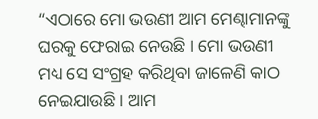“ଏଠାରେ ମୋ ଭଉଣୀ ଆମ ମେଣ୍ଢାମାନଙ୍କୁ ଘରକୁ ଫେରାଇ ନେଉଛି । ମୋ ଭଉଣୀ ମଧ୍ୟ ସେ ସଂଗ୍ରହ କରିଥିବା ଜାଳେଣି କାଠ ନେଇଯାଉଛି । ଆମ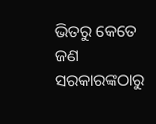ଭିତରୁ କେତେ ଜଣ ସରକାରଙ୍କଠାରୁ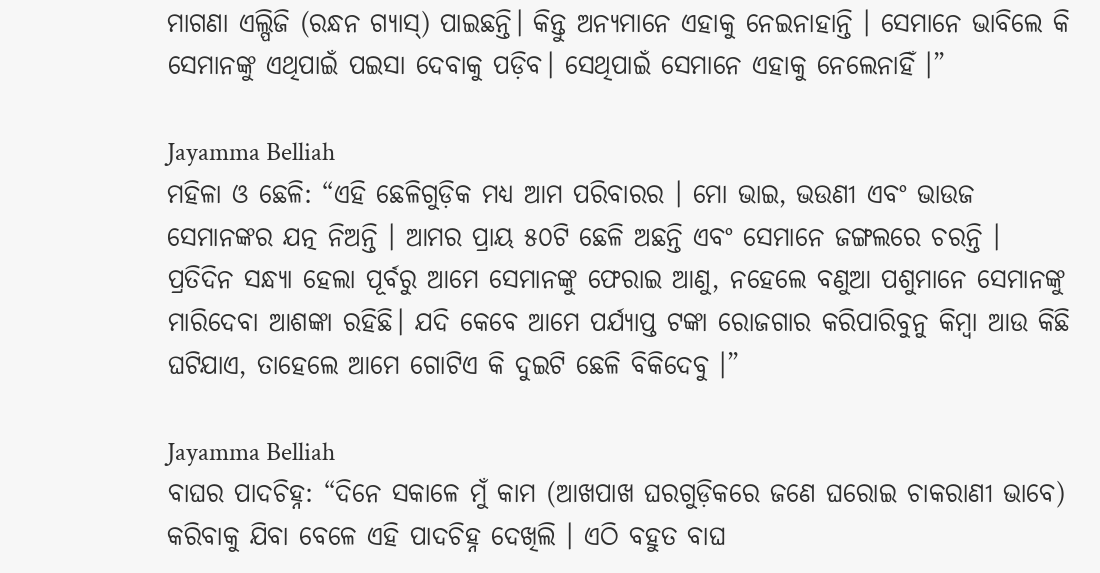ମାଗଣା ଏଲ୍ପିଜି (ରନ୍ଧନ ଗ୍ୟାସ୍) ପାଇଛନ୍ତି। କିନ୍ତୁ ଅନ୍ୟମାନେ ଏହାକୁ ନେଇନାହାନ୍ତି । ସେମାନେ ଭାବିଲେ କି ସେମାନଙ୍କୁ ଏଥିପାଇଁ ପଇସା ଦେବାକୁ ପଡ଼ିବ। ସେଥିପାଇଁ ସେମାନେ ଏହାକୁ ନେଲେନାହିଁ ।”

Jayamma Belliah
ମହିଳା ଓ ଛେଳି: “ଏହି ଛେଳିଗୁଡ଼ିକ ମଧ୍ୟ ଆମ ପରିବାରର । ମୋ ଭାଇ, ଭଉଣୀ ଏବଂ ଭାଉଜ ସେମାନଙ୍କର ଯତ୍ନ ନିଅନ୍ତି । ଆମର ପ୍ରାୟ ୫୦ଟି ଛେଳି ଅଛନ୍ତି ଏବଂ ସେମାନେ ଜଙ୍ଗଲରେ ଚରନ୍ତି । ପ୍ରତିଦିନ ସନ୍ଧ୍ୟା ହେଲା ପୂର୍ବରୁ ଆମେ ସେମାନଙ୍କୁ ଫେରାଇ ଆଣୁ, ନହେଲେ ବଣୁଆ ପଶୁମାନେ ସେମାନଙ୍କୁ ମାରିଦେବା ଆଶଙ୍କା ରହିଛି। ଯଦି କେବେ ଆମେ ପର୍ଯ୍ୟାପ୍ତ ଟଙ୍କା ରୋଜଗାର କରିପାରିବୁନୁ କିମ୍ବା ଆଉ କିଛି ଘଟିଯାଏ, ତାହେଲେ ଆମେ ଗୋଟିଏ କି ଦୁଇଟି ଛେଳି ବିକିଦେବୁ ।”

Jayamma Belliah
ବାଘର ପାଦଚିହ୍ନ: “ଦିନେ ସକାଳେ ମୁଁ କାମ (ଆଖପାଖ ଘରଗୁଡ଼ିକରେ ଜଣେ ଘରୋଇ ଚାକରାଣୀ ଭାବେ) କରିବାକୁ ଯିବା ବେଳେ ଏହି ପାଦଚିହ୍ନ ଦେଖିଲି । ଏଠି ବହୁତ ବାଘ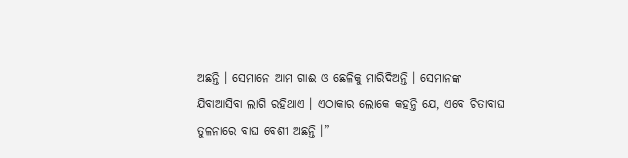ଅଛନ୍ତି । ସେମାନେ ଆମ ଗାଈ ଓ ଛେଳିକୁ ମାରିଦିଅନ୍ତି । ସେମାନଙ୍କ ଯିବାଆସିବା ଲାଗି ରହିଥାଏ । ଏଠାକାର ଲୋକେ କହନ୍ତି ଯେ, ଏବେ ଚିତାବାଘ ତୁଳନାରେ ବାଘ ବେଶୀ ଅଛନ୍ତି ।”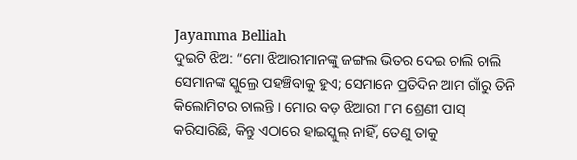Jayamma Belliah
ଦୁଇଟି ଝିଅ: “ମୋ ଝିଆରୀମାନଙ୍କୁ ଜଙ୍ଗଲ ଭିତର ଦେଇ ଚାଲି ଚାଲି ସେମାନଙ୍କ ସ୍କୁଲ୍ରେ ପହଞ୍ଚିବାକୁ ହୁଏ; ସେମାନେ ପ୍ରତିଦିନ ଆମ ଗାଁରୁ ତିନି କିଲୋମିଟର ଚାଲନ୍ତି । ମୋର ବଡ଼ ଝିଆରୀ ୮ମ ଶ୍ରେଣୀ ପାସ୍ କରିସାରିଛି, କିନ୍ତୁ ଏଠାରେ ହାଇସ୍କୁଲ୍ ନାହିଁ, ତେଣୁ ତାକୁ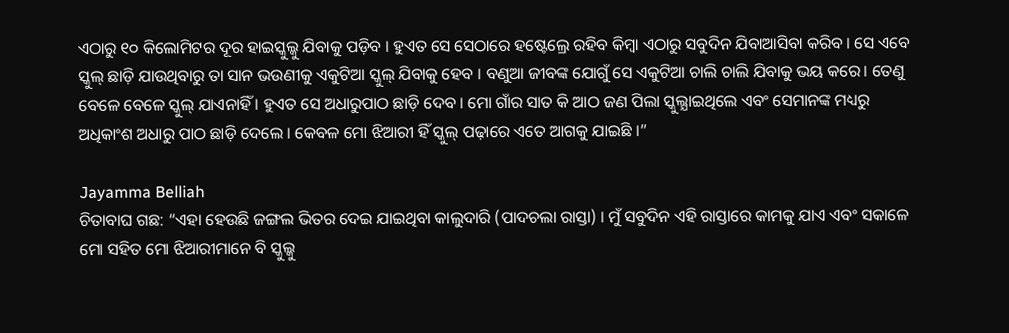ଏଠାରୁ ୧୦ କିଲୋମିଟର ଦୂର ହାଇସ୍କୁଲ୍କୁ ଯିବାକୁ ପଡ଼ିବ । ହୁଏତ ସେ ସେଠାରେ ହଷ୍ଟେଲ୍ରେ ରହିବ କିମ୍ବା ଏଠାରୁ ସବୁଦିନ ଯିବାଆସିବା କରିବ । ସେ ଏବେ ସ୍କୁଲ୍ ଛାଡ଼ି ଯାଉଥିବାରୁ ତା ସାନ ଭଉଣୀକୁ ଏକୁଟିଆ ସ୍କୁଲ୍ ଯିବାକୁ ହେବ । ବଣୁଆ ଜୀବଙ୍କ ଯୋଗୁଁ ସେ ଏକୁଟିଆ ଚାଲି ଚାଲି ଯିବାକୁ ଭୟ କରେ। ତେଣୁ ବେଳେ ବେଳେ ସ୍କୁଲ୍ ଯାଏନାହିଁ । ହୁଏତ ସେ ଅଧାରୁପାଠ ଛାଡ଼ି ଦେବ । ମୋ ଗାଁର ସାତ କି ଆଠ ଜଣ ପିଲା ସ୍କୁଲ୍ଯାଇଥିଲେ ଏବଂ ସେମାନଙ୍କ ମଧ୍ୟରୁ ଅଧିକାଂଶ ଅଧାରୁ ପାଠ ଛାଡ଼ି ଦେଲେ । କେବଳ ମୋ ଝିଆରୀ ହିଁ ସ୍କୁଲ୍ ପଢ଼ାରେ ଏତେ ଆଗକୁ ଯାଇଛି ।”

Jayamma Belliah
ଚିତାବାଘ ଗଛ: “ଏହା ହେଉଛି ଜଙ୍ଗଲ ଭିତର ଦେଇ ଯାଇଥିବା କାଲୁଦାରି (ପାଦଚଲା ରାସ୍ତା) । ମୁଁ ସବୁଦିନ ଏହି ରାସ୍ତାରେ କାମକୁ ଯାଏ ଏବଂ ସକାଳେ ମୋ ସହିତ ମୋ ଝିଆରୀମାନେ ବି ସ୍କୁଲ୍କୁ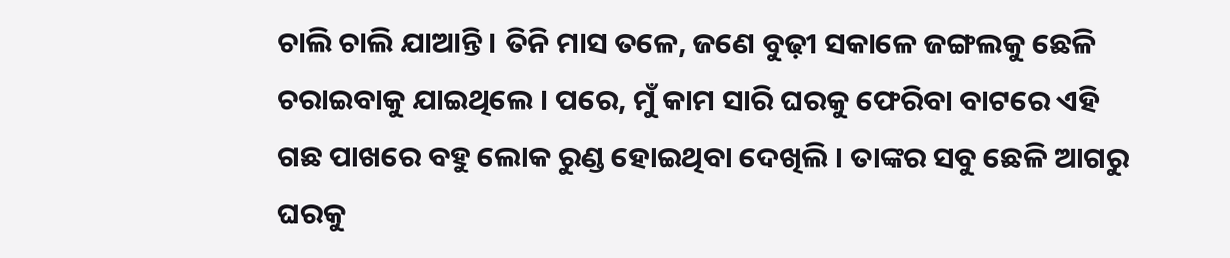ଚାଲି ଚାଲି ଯାଆନ୍ତି । ତିନି ମାସ ତଳେ, ଜଣେ ବୁଢ଼ୀ ସକାଳେ ଜଙ୍ଗଲକୁ ଛେଳି ଚରାଇବାକୁ ଯାଇଥିଲେ । ପରେ, ମୁଁ କାମ ସାରି ଘରକୁ ଫେରିବା ବାଟରେ ଏହି ଗଛ ପାଖରେ ବହୁ ଲୋକ ରୁଣ୍ଡ ହୋଇଥିବା ଦେଖିଲି । ତାଙ୍କର ସବୁ ଛେଳି ଆଗରୁ ଘରକୁ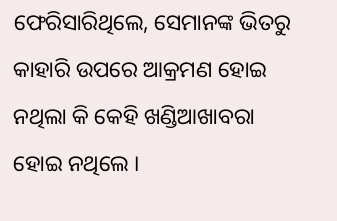ଫେରିସାରିଥିଲେ, ସେମାନଙ୍କ ଭିତରୁ କାହାରି ଉପରେ ଆକ୍ରମଣ ହୋଇ ନଥିଲା କି କେହି ଖଣ୍ଡିଆଖାବରା ହୋଇ ନଥିଲେ ।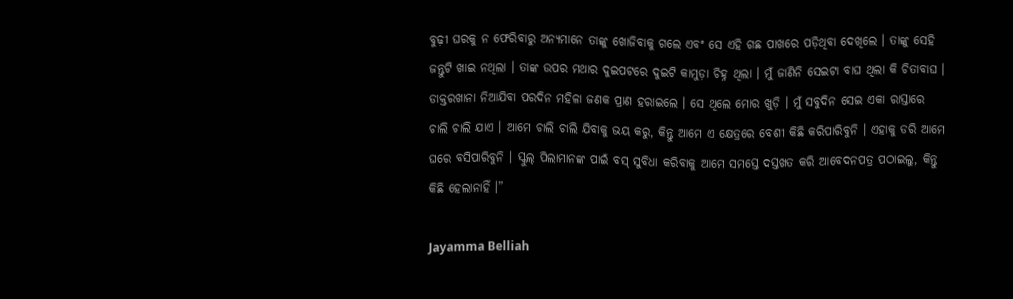ବୁଢ଼ୀ ଘରକୁ ନ ଫେରିବାରୁ ଅନ୍ୟମାନେ ତାଙ୍କୁ ଖୋଜିବାକୁ ଗଲେ ଏବଂ ସେ ଏହି ଗଛ ପାଖରେ ପଡ଼ିଥିବା ଦେଖିଲେ । ତାଙ୍କୁ ସେହି ଜନ୍ତୁଟି ଖାଇ ନଥିଲା । ତାଙ୍କ ଉପର ମଥାର ଦୁଇପଟରେ ଦୁଇଟି କାମୁଡ଼ା ଚିହ୍ନ ଥିଲା । ମୁଁ ଜାଣିନି ସେଇଟା ବାଘ ଥିଲା କି ଚିତାବାଘ । ଡାକ୍ତରଖାନା ନିଆଯିବା ପରଦିନ ମହିଳା ଜଣକ ପ୍ରାଣ ହରାଇଲେ । ସେ ଥିଲେ ମୋର ଖୁଡ଼ି । ମୁଁ ସବୁଦିନ ସେଇ ଏକା ରାସ୍ତାରେ ଚାଲି ଚାଲି ଯାଏ । ଆମେ ଚାଲି ଚାଲି ଯିବାକୁ ଭୟ କରୁ, କିନ୍ତୁ ଆମେ ଏ କ୍ଷେତ୍ରରେ ବେଶୀ କିଛି କରିପାରିବୁନି । ଏହାକୁ ଡରି ଆମେ ଘରେ ବସିପାରିବୁନି । ସ୍କୁଲ୍ ପିଲାମାନଙ୍କ ପାଇଁ ବସ୍ ସୁବିଧା କରିବାକୁ ଆମେ ସମସ୍ତେ ଦସ୍ତଖତ କରି ଆବେଦନପତ୍ର ପଠାଇଲୁ, କିନ୍ତୁ କିଛି ହେଲାନାହିଁ ।”

Jayamma Belliah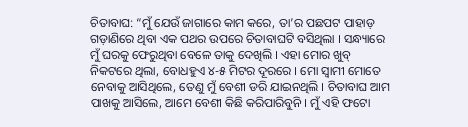ଚିତାବାଘ: “ମୁଁ ଯେଉଁ ଜାଗାରେ କାମ କରେ, ତା’ର ପଛପଟ ପାହାଡ଼ ଗଡ଼ାଣିରେ ଥିବା ଏକ ପଥର ଉପରେ ଚିତାବାଘଟି ବସିଥିଲା । ସନ୍ଧ୍ୟାରେ ମୁଁ ଘରକୁ ଫେରୁଥିବା ବେଳେ ତାକୁ ଦେଖିଲି । ଏହା ମୋର ଖୁବ୍ ନିକଟରେ ଥିଲା, ବୋଧହୁଏ ୪-୫ ମିଟର ଦୂରରେ । ମୋ ସ୍ୱାମୀ ମୋତେ ନେବାକୁ ଆସିଥିଲେ, ତେଣୁ ମୁଁ ବେଶୀ ଡରି ଯାଇନଥିଲି । ଚିତାବାଘ ଆମ ପାଖକୁ ଆସିଲେ, ଆମେ ବେଶୀ କିଛି କରିପାରିବୁନି । ମୁଁ ଏହି ଫଟୋ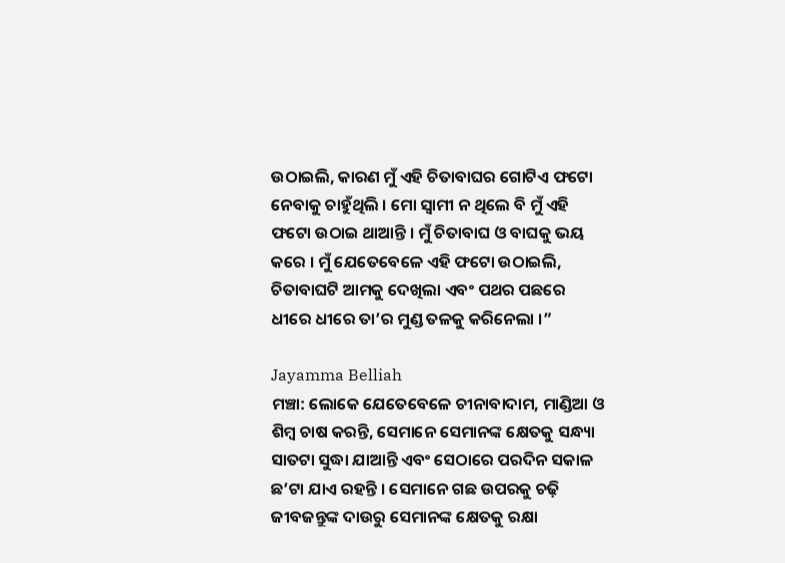ଉଠାଇଲି, କାରଣ ମୁଁ ଏହି ଚିତାବାଘର ଗୋଟିଏ ଫଟୋ ନେବାକୁ ଚାହୁଁଥିଲି । ମୋ ସ୍ୱାମୀ ନ ଥିଲେ ବି ମୁଁ ଏହି ଫଟୋ ଉଠାଇ ଥାଆନ୍ତି । ମୁଁ ଚିତାବାଘ ଓ ବାଘକୁ ଭୟ କରେ । ମୁଁ ଯେତେବେଳେ ଏହି ଫଟୋ ଉଠାଇଲି, ଚିତାବାଘଟି ଆମକୁ ଦେଖିଲା ଏବଂ ପଥର ପଛରେ ଧୀରେ ଧୀରେ ତା’ର ମୁଣ୍ଡ ତଳକୁ କରିନେଲା ।”

Jayamma Belliah
ମଞ୍ଚା: ଲୋକେ ଯେତେବେଳେ ଚୀନାବାଦାମ, ମାଣ୍ଡିଆ ଓ ଶିମ୍ବ ଚାଷ କରନ୍ତି, ସେମାନେ ସେମାନଙ୍କ କ୍ଷେତକୁ ସନ୍ଧ୍ୟା ସାତଟା ସୁଦ୍ଧା ଯାଆନ୍ତି ଏବଂ ସେଠାରେ ପରଦିନ ସକାଳ ଛ’ଟା ଯାଏ ରହନ୍ତି । ସେମାନେ ଗଛ ଉପରକୁ ଚଢ଼ି ଜୀବଜନ୍ତୁଙ୍କ ଦାଉରୁ ସେମାନଙ୍କ କ୍ଷେତକୁ ରକ୍ଷା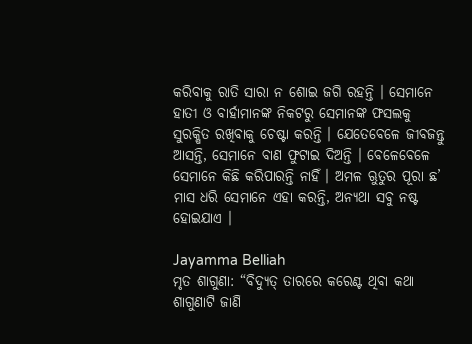କରିବାକୁ ରାତି ସାରା ନ ଶୋଇ ଜଗି ରହନ୍ତି । ସେମାନେ ହାତୀ ଓ ବାର୍ହାମାନଙ୍କ ନିକଟରୁ ସେମାନଙ୍କ ଫସଲକୁ ସୁରକ୍ଷିତ ରଖିବାକୁ ଚେଷ୍ଟା କରନ୍ତି । ଯେତେବେଳେ ଜୀବଜନ୍ତୁ ଆସନ୍ତି, ସେମାନେ ବାଣ ଫୁଟାଇ ଦିଅନ୍ତି । ବେଳେବେଳେ ସେମାନେ କିଛି କରିପାରନ୍ତି ନାହିଁ । ଅମଳ ଋୁତୁର ପୂରା ଛ’ ମାସ ଧରି ସେମାନେ ଏହା କରନ୍ତି, ଅନ୍ୟଥା ସବୁ ନଷ୍ଟ ହୋଇଯାଏ ।

Jayamma Belliah
ମୃତ ଶାଗୁଣା: “ବିଦ୍ୟୁତ୍ ତାରରେ କରେଣ୍ଟ ଥିବା କଥା ଶାଗୁଣାଟି ଜାଣି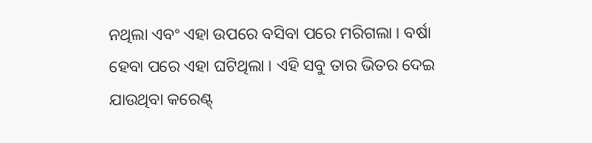ନଥିଲା ଏବଂ ଏହା ଉପରେ ବସିବା ପରେ ମରିଗଲା । ବର୍ଷା ହେବା ପରେ ଏହା ଘଟିଥିଲା । ଏହି ସବୁ ତାର ଭିତର ଦେଇ ଯାଉଥିବା କରେଣ୍ଟ୍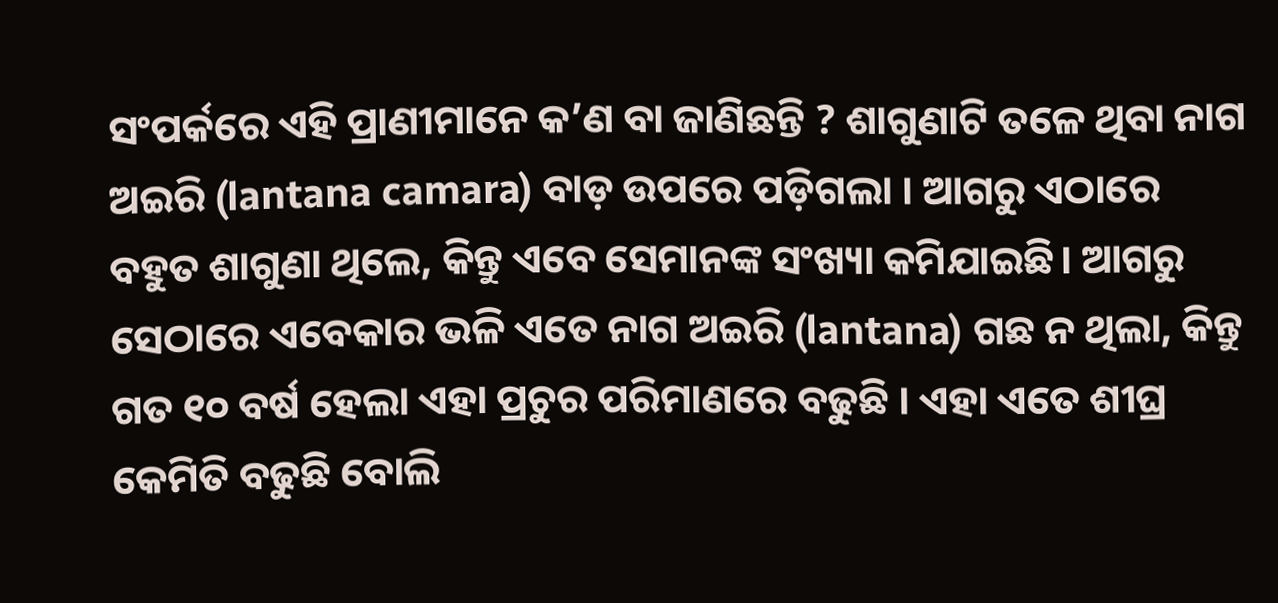ସଂପର୍କରେ ଏହି ପ୍ରାଣୀମାନେ କ’ଣ ବା ଜାଣିଛନ୍ତି ? ଶାଗୁଣାଟି ତଳେ ଥିବା ନାଗ ଅଇରି (lantana camara) ବାଡ଼ ଉପରେ ପଡ଼ିଗଲା । ଆଗରୁ ଏଠାରେ ବହୁତ ଶାଗୁଣା ଥିଲେ, କିନ୍ତୁ ଏବେ ସେମାନଙ୍କ ସଂଖ୍ୟା କମିଯାଇଛି। ଆଗରୁ ସେଠାରେ ଏବେକାର ଭଳି ଏତେ ନାଗ ଅଇରି (lantana) ଗଛ ନ ଥିଲା, କିନ୍ତୁ ଗତ ୧୦ ବର୍ଷ ହେଲା ଏହା ପ୍ରଚୁର ପରିମାଣରେ ବଢୁଛି । ଏହା ଏତେ ଶୀଘ୍ର କେମିତି ବଢୁଛି ବୋଲି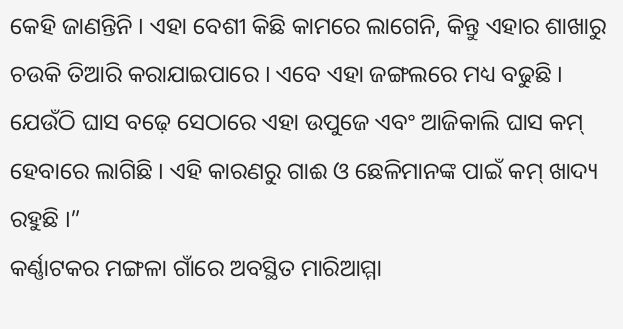କେହି ଜାଣନ୍ତିନି । ଏହା ବେଶୀ କିଛି କାମରେ ଲାଗେନି, କିନ୍ତୁ ଏହାର ଶାଖାରୁ ଚଉକି ତିଆରି କରାଯାଇପାରେ । ଏବେ ଏହା ଜଙ୍ଗଲରେ ମଧ୍ୟ ବଢୁଛି । ଯେଉଁଠି ଘାସ ବଢ଼େ ସେଠାରେ ଏହା ଉପୁଜେ ଏବଂ ଆଜିକାଲି ଘାସ କମ୍ ହେବାରେ ଲାଗିଛି । ଏହି କାରଣରୁ ଗାଈ ଓ ଛେଳିମାନଙ୍କ ପାଇଁ କମ୍ ଖାଦ୍ୟ ରହୁଛି ।”
କର୍ଣ୍ଣାଟକର ମଙ୍ଗଳା ଗାଁରେ ଅବସ୍ଥିତ ମାରିଆମ୍ମା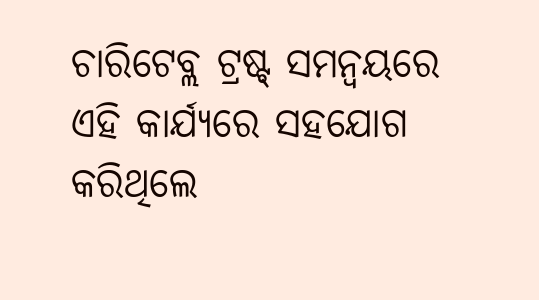ଚାରିଟେବ୍ଲ ଟ୍ରଷ୍ଟ୍ ସମନ୍ୱୟରେ ଏହି କାର୍ଯ୍ୟରେ ସହଯୋଗ କରିଥିଲେ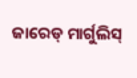ଜାରେଡ୍ ମାର୍ଗୁଲିସ୍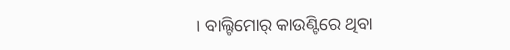। ବାଲ୍ଟିମୋର୍ କାଉଣ୍ଟିରେ ଥିବା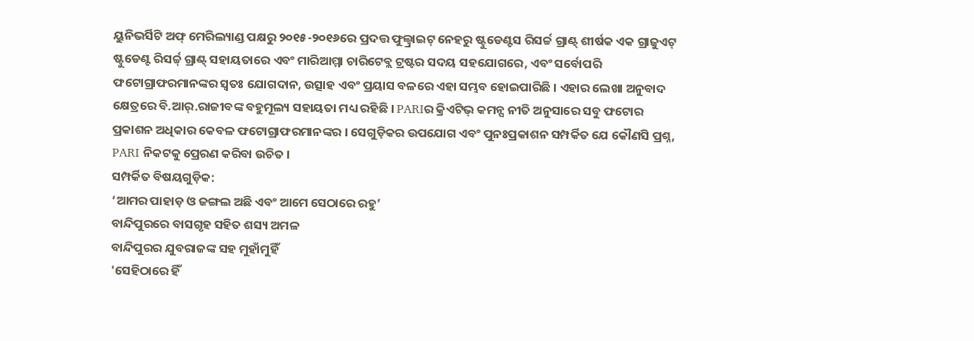ୟୁନିଭର୍ସିଟି ଅଫ୍ ମେରିଲ୍ୟାଣ୍ଡ ପକ୍ଷରୁ ୨୦୧୫-୨୦୧୬ରେ ପ୍ରଦତ୍ତ ଫୁଲ୍ବ୍ରାଇଟ୍ ନେହରୁ ଷ୍ଟୁଡେଣ୍ଟସ ରିସର୍ଚ୍ଚ ଗ୍ରାଣ୍ଟ୍ ଶୀର୍ଷକ ଏକ ଗ୍ରାଜୁଏଟ୍ ଷ୍ଟୁଡେଣ୍ଟ ରିସର୍ଚ୍ଚ୍ ଗ୍ରାଣ୍ଟ୍ ସହାୟତାରେ ଏବଂ ମାରିଆମ୍ମା ଚାରିଟେବ୍ଲ ଟ୍ରଷ୍ଟର ସଦୟ ସହଯୋଗରେ, ଏବଂ ସର୍ବୋପରି ଫଟୋଗ୍ରାଫରମାନଙ୍କର ସ୍ୱତଃ ଯୋଗଦାନ, ଉତ୍ସାହ ଏବଂ ପ୍ରୟାସ ବଳରେ ଏହା ସମ୍ଭବ ହୋଇପାରିଛି । ଏହାର ଲେଖା ଅନୁବାଦ କ୍ଷେତ୍ରରେ ବି.ଆର୍.ରାଜୀବଙ୍କ ବହୁମୂଲ୍ୟ ସହାୟତା ମଧ୍ୟ ରହିଛି । PARIର କ୍ରିଏଟିଭ୍ କମନ୍ସ ନୀତି ଅନୁସାରେ ସବୁ ଫଟୋର ପ୍ରକାଶନ ଅଧିକାର କେବଳ ଫଟୋଗ୍ରାଫରମାନଙ୍କର । ସେଗୁଡ଼ିକର ଉପଯୋଗ ଏବଂ ପୁନଃପ୍ରକାଶନ ସମ୍ପର୍କିତ ଯେ କୌଣସି ପ୍ରଶ୍ନ, PARI ନିକଟକୁ ପ୍ରେରଣ କରିବା ଉଚିତ ।
ସମ୍ପର୍କିତ ବିଷୟଗୁଡ଼ିକ:
‘ଆମର ପାହାଡ଼ ଓ ଜଙ୍ଗଲ ଅଛି ଏବଂ ଆମେ ସେଠାରେ ରହୁ’
ବାନ୍ଦିପୁରରେ ବାସଗୃହ ସହିତ ଶସ୍ୟ ଅମଳ
ବାନ୍ଦିପୁରର ଯୁବରାଜଙ୍କ ସହ ମୁହାଁମୁହିଁ
'ସେହିଠାରେ ହିଁ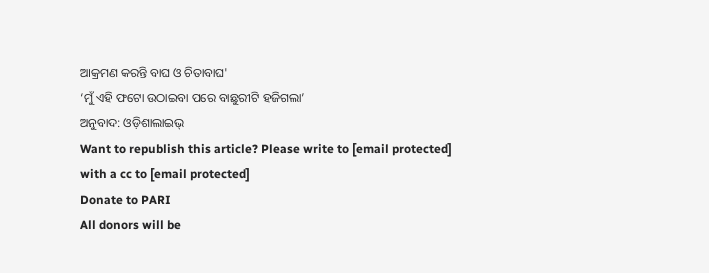ଆକ୍ରମଣ କରନ୍ତି ବାଘ ଓ ଚିତାବାଘ'
‘ମୁଁ ଏହି ଫଟୋ ଉଠାଇବା ପରେ ବାଛୁରୀଟି ହଜିଗଲା’
ଅନୁବାଦ: ଓଡ଼ିଶାଲାଇଭ୍
Want to republish this article? Please write to [email protected] with a cc to [email protected]
Donate to PARI
All donors will be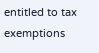entitled to tax exemptions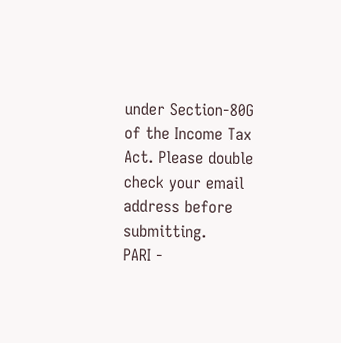under Section-80G of the Income Tax Act. Please double check your email address before submitting.
PARI -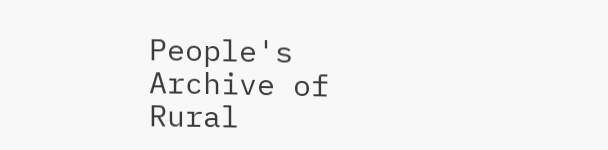People's Archive of Rural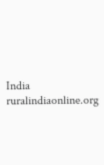India
ruralindiaonline.org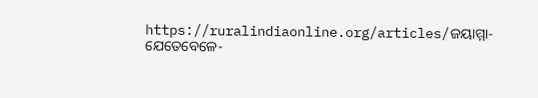https://ruralindiaonline.org/articles/ଜୟାମ୍ମା-ଯେତେବେଳେ-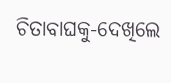ଚିତାବାଘକୁ-ଦେଖିଲେ